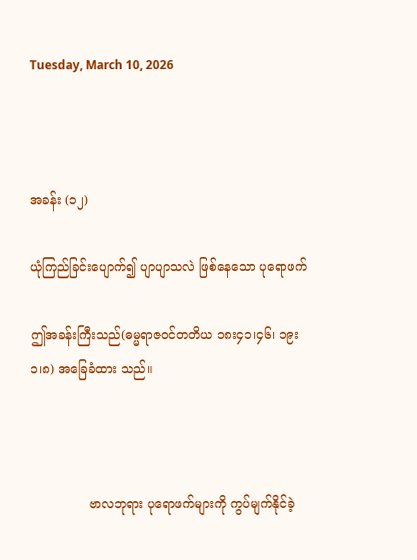Tuesday, March 10, 2026



အခန်း (၁၂)

ယုံကြည်ခြင်းပျောက်၍ ပျာပျာသလဲ ဖြစ်နေသော ပုရောဖက်

ဤအခန်းကြီးသည်(ဓမ္မရာဇဝင်တတိယ ၁၈း၄၁၊၄၆၊ ၁၉း၁၊၈) အခြေခံထား သည်။



               ဗာလဘုရား ပုရောဖက်များကို ကွပ်မျက်နိုင်ခဲ့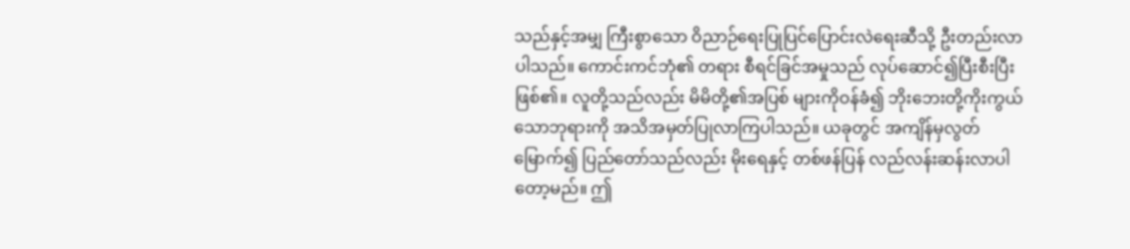သည်နှင့်အမျှ ကြီးစွာသော ဝိညာဉ်ရေးပြုပြင်ပြောင်းလဲရေးဆီသို့ ဦးတည်းလာပါသည်။ ကောင်းကင်ဘုံ၏ တရား စီရင်ခြင်အမှုသည် လုပ်ဆောင်၍ပြီးစီးပြီးဖြစ်၏။ လူတို့သည်လည်း မိမိတို့၏အပြစ် များကိုဝန်ခံ၍ ဘိုးဘေးတို့ကိုးကွယ်သောဘုရားကို အသိအမှတ်ပြုလာကြပါသည်။ ယခုတွင် အကျိန်မှလွတ်မြောက်၍ ပြည်တော်သည်လည်း မိုးရေနှင့် တစ်ဖန်ပြန် လည်လန်းဆန်းလာပါတော့မည်။ ဤ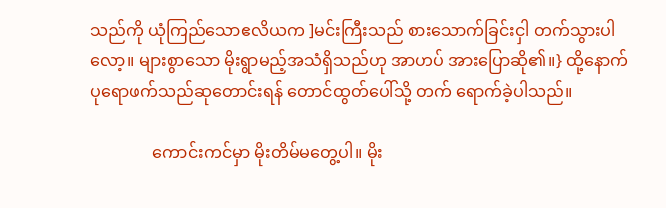သည်ကို ယုံကြည်သောဧလိယက ]မင်းကြီးသည် စားသောက်ခြင်းငှါ တက်သွားပါလော့။ များစွာသော မိုးရွာမည့်အသံရှိသည်ဟု အာဟပ် အားပြောဆို၏။} ထို့နောက် ပုရောဖက်သည်ဆုတောင်းရန် တောင်ထွတ်ပေါ်သို့ တက် ရောက်ခဲ့ပါသည်။

               ကောင်းကင်မှာ မိုးတိမ်မတွေ့ပါ။ မိုး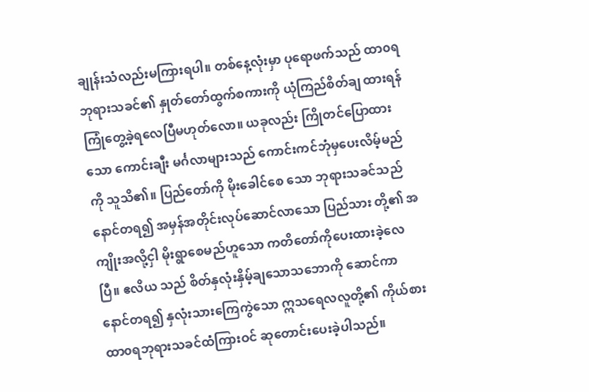ချုန်းသံလည်းမကြားရပါ။ တစ်နေ့လုံးမှာ ပုရောဖက်သည် ထာ၀ရဘုရားသခင်၏ နှုတ်တော်ထွက်စကားကို ယုံကြည်စိတ်ချ ထားရန် ကြုံတွေ့ခဲ့ရလေပြီမဟုတ်လော။ ယခုလည်း ကြိုတင်ပြောထားသော ကောင်းချီး မင်္ဂလာများသည် ကောင်းကင်ဘုံမှပေးလိမ့်မည်ကို သူသိ၏။ ပြည်တော်ကို မိုးခေါင်စေ သော ဘုရားသခင်သည် နောင်တရ၍ အမှန်အတိုင်းလုပ်ဆောင်လာသော ပြည်သား တို့၏ အကျိုးအလို့ငှါ မိုးရွာစေမည်ဟူသော ကတိတော်ကိုပေးထားခဲ့လေပြီ။ ဧလိယ သည် စိတ်နှလုံးနှိမ့်ချသောသဘောကို ဆောင်ကာ နောင်တရ၍ နှလုံးသားကြေကွဲသော ဣသရေလလူတို့၏ ကိုယ်စားထာ၀ရဘုရားသခင်ထံကြားဝင် ဆုတောင်းပေးခဲ့ပါသည်။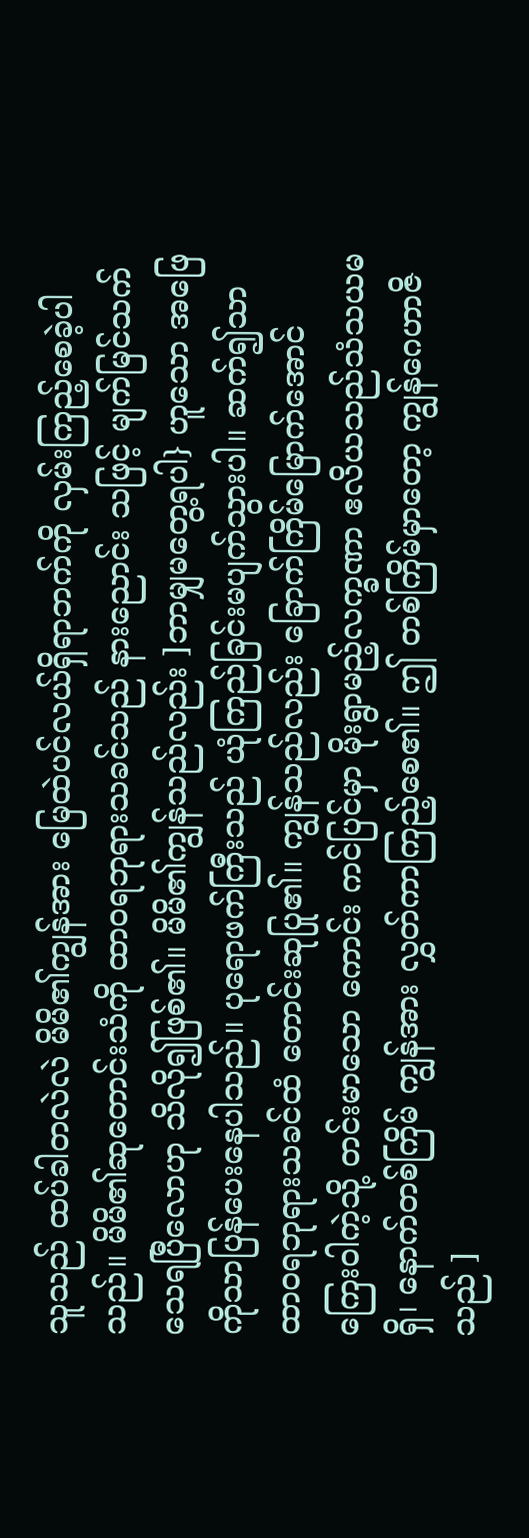သူသည် ထပ်ခါတလဲလဲ မိမိ၏ကျွန်အား မြေထဲပင်လယ်ရှိရာဘက်ကို လှမ်းကြည့်စေခဲ့ပါသည်။ မိမိ၏ဆုတောင်းသံကို ထာ၀ရဘုရားသခင်သည် နားညောင်း သဖြင့် မျက်မြင်သက်သေရပြီလောဟု သိလို၍ဖြစ်၏။ မိမိ၏ကျွန်သည်လည်း ]ဘာမျှမတွေ့ရပါ} ဟူသော အဖြေကိုသာပြန်ပေးနေပါသည်။ ပုရောဖက်ကြီးသည် ယုံကြည်ခြင်းမပျက်သွားပါ။ ဆက်၍သာ ထာ၀ရဘုရားသခင်ထံ တောင်းဆုပြု၏။ ကျွန်သည်လည်း ခြောက်ကြိမ်မြောက်အောင် ကြေးဝါကဲ့သို့ တင်းမာသော ကောင်း ကင်ပြင်မှာ မိုးရွာမည့်လက္ခဏာ ဧလိယသည်သံသယမရှိ၊ နောက်တစ်ကြိမ် ကျွန်အား လွှတ်ကာကြည့်စေ၏။ ဤ တစ်ကြိမ်မှာတော့ ကျွန်ဂေဟာဇိသည် ]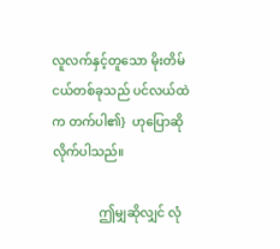လူလက်နှင့်တူသော မိုးတိမ်ငယ်တစ်ခုသည် ပင်လယ်ထဲက တက်ပါ၏}  ဟုပြောဆိုလိုက်ပါသည်။

               ဤမျှဆိုလျှင် လုံ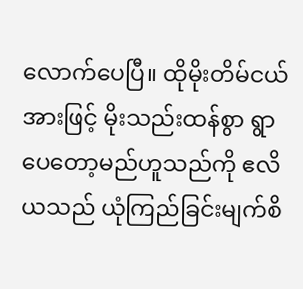လောက်ပေပြီ။ ထိုမိုးတိမ်ငယ်အားဖြင့် မိုးသည်းထန်စွာ ရွာပေတော့မည်ဟူသည်ကို ဧလိယသည် ယုံကြည်ခြင်းမျက်စိ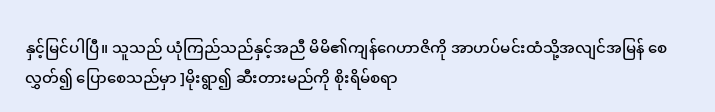နှင့်မြင်ပါပြီ။ သူသည် ယုံကြည်သည်နှင့်အညီ မိမိ၏ကျန်ဂေဟာဇိကို အာဟပ်မင်းထံသို့အလျင်အမြန် စေ လွှတ်၍ ပြောစေသည်မှာ ]မိုးရွာ၍ ဆီးတားမည်ကို စိုးရိမ်စရာ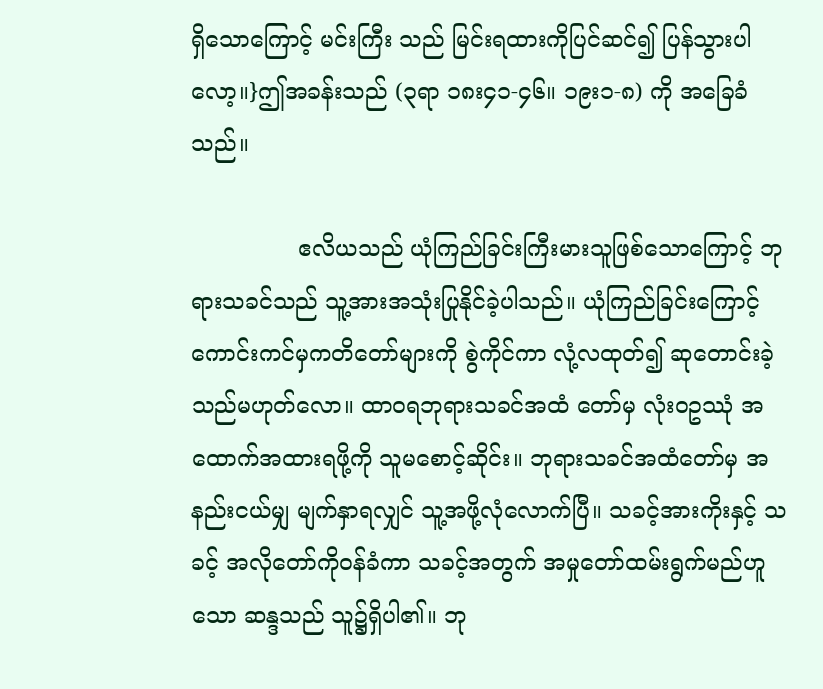ရှိသောကြောင့် မင်းကြီး သည် မြင်းရထားကိုပြင်ဆင်၍ ပြန်သွားပါလော့။}ဤအခန်းသည် (၃ရာ ၁၈း၄၁-၄၆။ ၁၉း၁-၈) ကို အခြေခံသည်။

               ဧလိယသည် ယုံကြည်ခြင်းကြီးမားသူဖြစ်သောကြောင့် ဘုရားသခင်သည် သူ့အားအသုံးပြုနိုင်ခဲ့ပါသည်။ ယုံကြည်ခြင်းကြောင့် ကောင်းကင်မှကတိတော်များကို စွဲကိုင်ကာ လုံ့လထုတ်၍ ဆုတောင်းခဲ့သည်မဟုတ်လော။ ထာ၀ရဘုရားသခင်အထံ တော်မှ လုံး၀ဥဿုံ အထောက်အထားရဖို့ကို သူမစောင့်ဆိုင်း။ ဘုရားသခင်အထံတော်မှ အနည်းငယ်မျှ မျက်နှာရလျှင် သူ့အဖို့လုံလောက်ပြီ။ သခင့်အားကိုးနှင့် သခင့် အလိုတော်ကိုဝန်ခံကာ သခင့်အတွက် အမှုတော်ထမ်းရွက်မည်ဟူသော ဆန္ဒသည် သူ၌ရှိပါ၏။ ဘု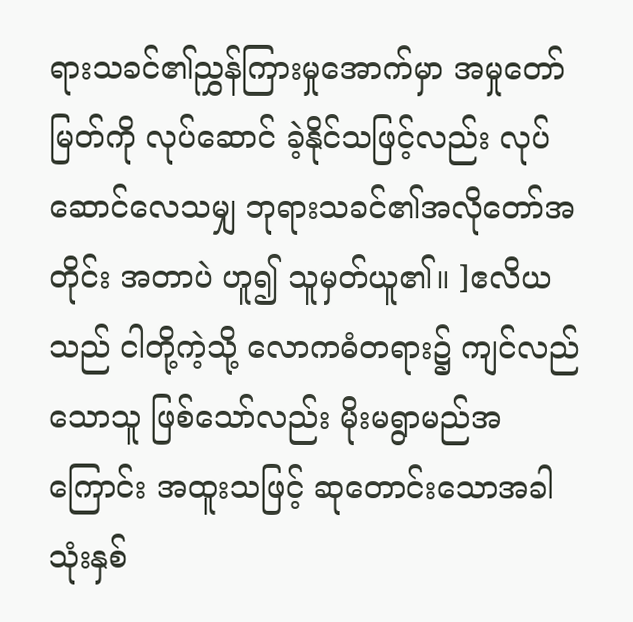ရားသခင်၏ညွှန်ကြားမှုအောက်မှာ အမှုတော်မြတ်ကို လုပ်ဆောင် ခဲ့နိုင်သဖြင့်လည်း လုပ်ဆောင်လေသမျှ ဘုရားသခင်၏အလိုတော်အတိုင်း အတာပဲ ဟူ၍ သူမှတ်ယူ၏။ ]ဧလိယသည် ငါတို့ကဲ့သို့ လောကဓံတရား၌ ကျင်လည်သောသူ ဖြစ်သော်လည်း မိုးမရွာမည်အကြောင်း အထူးသဖြင့် ဆုတောင်းသောအခါ သုံးနှစ်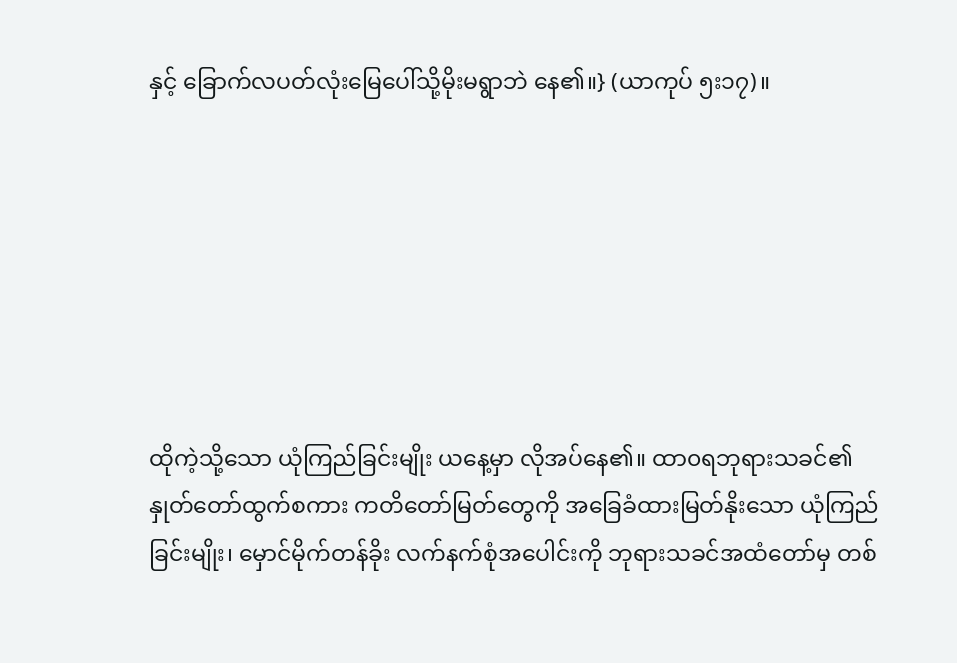နှင့် ခြောက်လပတ်လုံးမြေပေါ်သို့မိုးမရွာဘဲ နေ၏။} (ယာကုပ် ၅း၁၇)။







ထိုကဲ့သို့သော ယုံကြည်ခြင်းမျိုး ယနေ့မှာ လိုအပ်နေ၏။ ထာ၀ရဘုရားသခင်၏ နှုတ်တော်ထွက်စကား ကတိတော်မြတ်တွေကို အခြေခံထားမြတ်နိုးသော ယုံကြည် ခြင်းမျိုး၊ မှောင်မိုက်တန်ခိုး လက်နက်စုံအပေါင်းကို ဘုရားသခင်အထံတော်မှ တစ်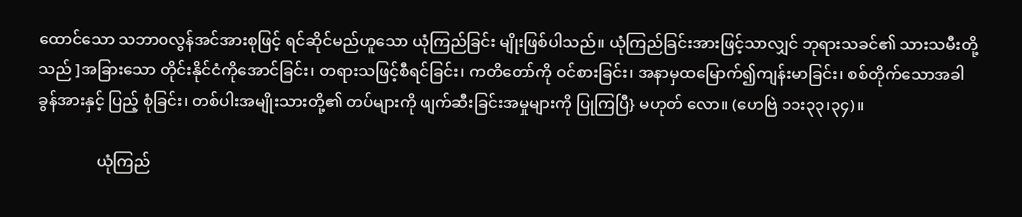ထောင်သော သဘာ၀လွန်အင်အားစုဖြင့် ရင်ဆိုင်မည်ဟူသော ယုံကြည်ခြင်း မျိုးဖြစ်ပါသည်။ ယုံကြည်ခြင်းအားဖြင့်သာလျှင် ဘုရားသခင်၏ သားသမီးတို့သည် ]အခြားသော တိုင်းနိုင်ငံကိုအောင်ခြင်း၊ တရားသဖြင့်စီရင်ခြင်း၊ ကတိတော်ကို ဝင်စားခြင်း၊ အနာမှထမြောက်၍ကျန်းမာခြင်း၊ စစ်တိုက်သောအခါ ခွန်အားနှင့် ပြည့် စုံခြင်း၊ တစ်ပါးအမျိုးသားတို့၏ တပ်များကို ဖျက်ဆီးခြင်းအမှုများကို ပြုကြပြီ} မဟုတ် လော။ (ဟေဗြဲ ၁၁း၃၃၊၃၄)။

               ယုံကြည်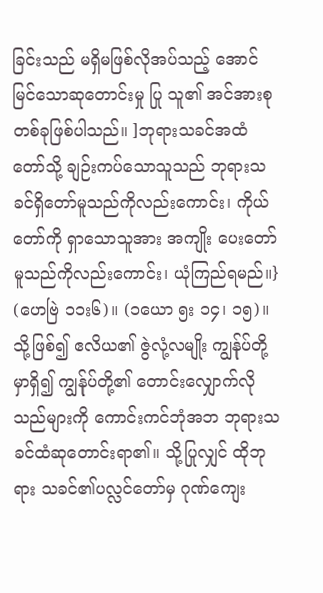ခြင်းသည် မရှိမဖြစ်လိုအပ်သည့် အောင်မြင်သောဆုတောင်းမှု ပြု သူ၏ အင်အားစုတစ်ခုဖြစ်ပါသည်။ ]ဘုရားသခင်အထံတော်သို့ ချဉ်းကပ်သောသူသည် ဘုရားသခင်ရှိတော်မူသည်ကိုလည်းကောင်း၊ ကိုယ်တော်ကို ရှာသောသူအား အကျိုး ပေးတော်မူသည်ကိုလည်းကောင်း၊ ယုံကြည်ရမည်။} (ဟေဗြဲ ၁၁း၆)။ (၁ယော ၅း ၁၄၊ ၁၅)။သို့ဖြစ်၍ ဧလိယ၏ ဇွဲလုံ့လမျိုး ကျွန်ုပ်တို့မှာရှိ၍ ကျွန်ုပ်တို့၏ တောင်းလျှောက်လို သည်များကို ကောင်းကင်ဘုံအဘ ဘုရားသခင်ထံဆုတောင်းရာ၏။ သို့ပြုလျှင် ထိုဘုရား သခင်၏ပလ္လင်တော်မှ ဂုဏ်ကျေး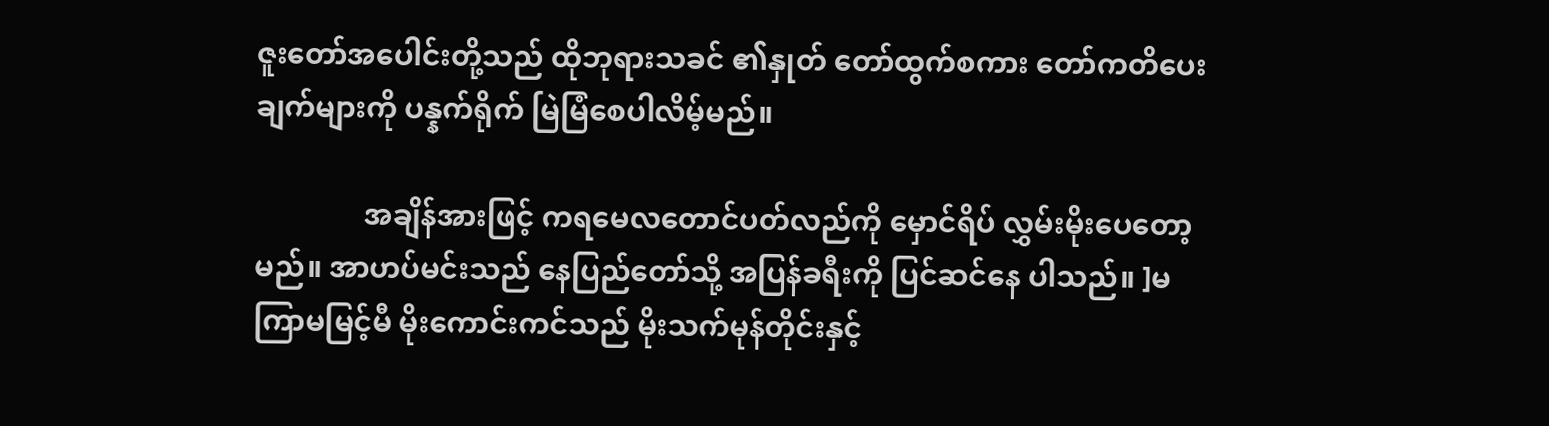ဇူးတော်အပေါင်းတို့သည် ထိုဘုရားသခင် ၏နှုတ် တော်ထွက်စကား တော်ကတိပေးချက်များကို ပန္နက်ရိုက် မြဲမြံစေပါလိမ့်မည်။

               အချိန်အားဖြင့် ကရမေလတောင်ပတ်လည်ကို မှောင်ရိပ် လွှမ်းမိုးပေတော့မည်။ အာဟပ်မင်းသည် နေပြည်တော်သို့ အပြန်ခရီးကို ပြင်ဆင်နေ ပါသည်။ ]မကြာမမြင့်မီ မိုးကောင်းကင်သည် မိုးသက်မုန်တိုင်းနှင့်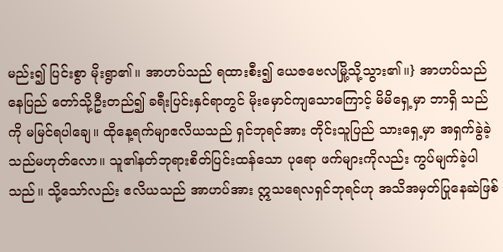မည်း၍ ပြင်းစွာ မိုးရွာ၏။ အာဟပ်သည် ရထားစီး၍ ယေဇဗေလမြို့သို့သွား၏။} အာဟပ်သည် နေပြည် တော်သို့ဦးတည်၍ ခရီးပြင်းနှင်ရာတွင် မိုးမှောင်ကျသောကြောင့် မိမိရှေ့မှာ ဘာရှိ သည်ကို မမြင်ရပါချေ။ ထိုနေ့ရက်မျာဧလိယသည် ရှင်ဘုရင်အား တိုင်းသူပြည် သားရှေ့မှာ အရှက်ခွဲခဲ့သည်မဟုတ်လော။ သူ၏နတ်ဘုရားစိတ်ပြင်းထန်သော ပုရော ဖက်များကိုလည်း ကွပ်မျက်ခဲ့ပါသည်။ သို့သော်လည်း ဧလိယသည် အာဟပ်အား ဣသရေလရှင်ဘုရင်ဟု အသိအမှတ်ပြုနေဆဲဖြစ်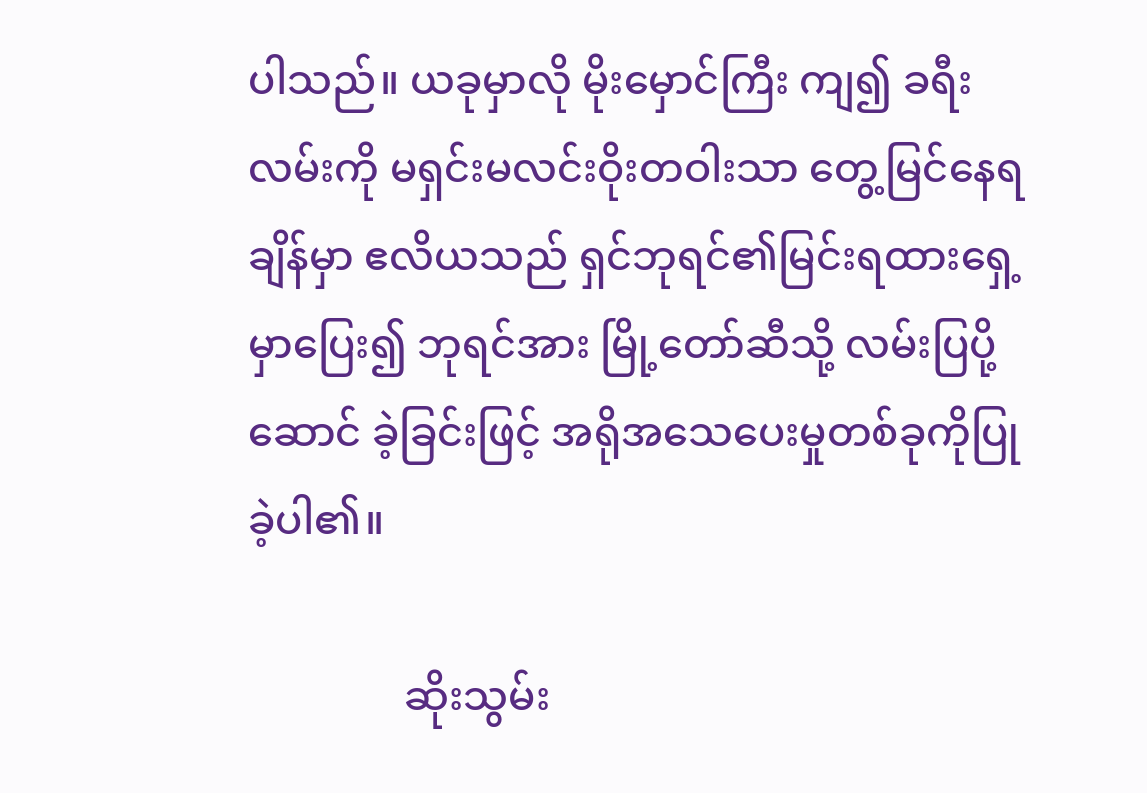ပါသည်။ ယခုမှာလို မိုးမှောင်ကြီး ကျ၍ ခရီးလမ်းကို မရှင်းမလင်းဝိုးတဝါးသာ တွေ့မြင်နေရချိန်မှာ ဧလိယသည် ရှင်ဘုရင်၏မြင်းရထားရှေ့မှာပြေး၍ ဘုရင်အား မြို့တော်ဆီသို့ လမ်းပြပို့ဆောင် ခဲ့ခြင်းဖြင့် အရိုအသေပေးမှုတစ်ခုကိုပြုခဲ့ပါ၏။

               ဆိုးသွမ်း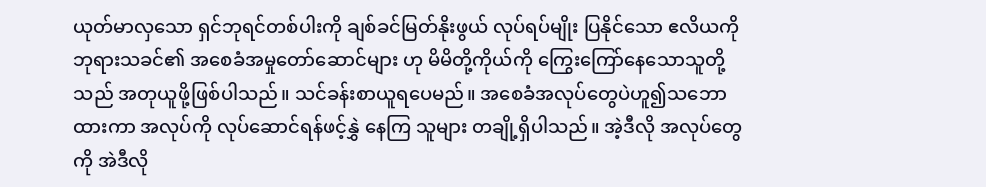ယုတ်မာလှသော ရှင်ဘုရင်တစ်ပါးကို ချစ်ခင်မြတ်နိုးဖွယ် လုပ်ရပ်မျိုး ပြနိုင်သော ဧလိယကို ဘုရားသခင်၏ အစေခံအမှုတော်ဆောင်များ ဟု မိမိတို့ကိုယ်ကို ကြွေးကြော်နေသောသူတို့သည် အတုယူဖို့ဖြစ်ပါသည်။ သင်ခန်းစာယူရပေမည်။ အစေခံအလုပ်တွေပဲဟူ၍သဘောထားကာ အလုပ်ကို လုပ်ဆောင်ရန်ဖင့်နွှဲ နေကြ သူများ တချို့ရှိပါသည်။ အဲ့ဒီလို အလုပ်တွေကို အဲဒီလို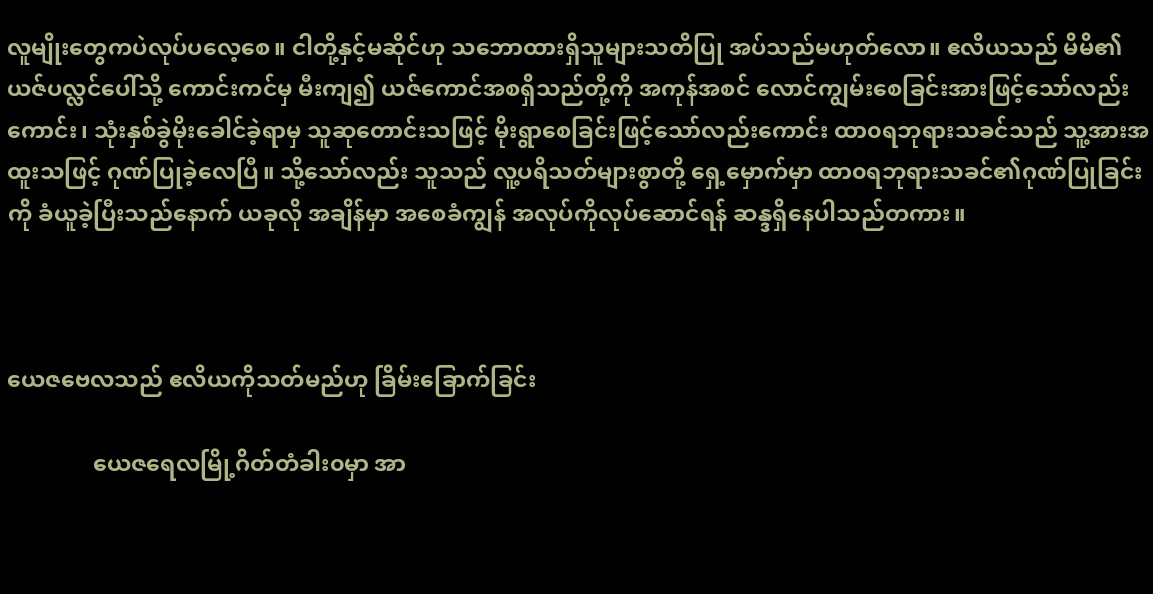လူမျိုးတွေကပဲလုပ်ပလေ့စေ။ ငါတို့နှင့်မဆိုင်ဟု သဘောထားရှိသူများသတိပြု အပ်သည်မဟုတ်လော။ ဧလိယသည် မိမိ၏ ယဇ်ပလ္လင်ပေါ်သို့ ကောင်းကင်မှ မီးကျ၍ ယဇ်ကောင်အစရှိသည်တို့ကို အကုန်အစင် လောင်ကျွမ်းစေခြင်းအားဖြင့်သော်လည်းကောင်း၊ သုံးနှစ်ခွဲမိုးခေါင်ခဲ့ရာမှ သူဆုတောင်းသဖြင့် မိုးရွာစေခြင်းဖြင့်သော်လည်းကောင်း ထာ၀ရဘုရားသခင်သည် သူ့အားအထူးသဖြင့် ဂုဏ်ပြုခဲ့လေပြီ။ သို့သော်လည်း သူသည် လူ့ပရိသတ်များစွာတို့ ရှေ့မှောက်မှာ ထာ၀ရဘုရားသခင်၏ဂုဏ်ပြုခြင်းကို ခံယူခဲ့ပြီးသည်နောက် ယခုလို အချိန်မှာ အစေခံကျွန် အလုပ်ကိုလုပ်ဆောင်ရန် ဆန္ဒရှိနေပါသည်တကား။



ယေဇဗေလသည် ဧလိယကိုသတ်မည်ဟု ခြိမ်းခြောက်ခြင်း

               ယေဇရေလမြို့ဂိတ်တံခါး၀မှာ အာ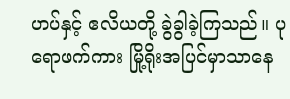ဟပ်နှင့် ဧလိယတို့ ခွဲခွါခဲ့ကြသည်။ ပုရောဖက်ကား မြို့ရိုးအပြင်မှာသာနေ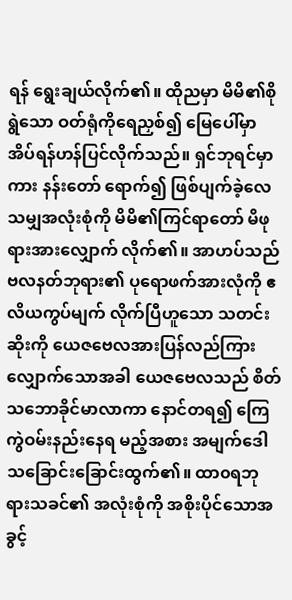ရန် ရွေးချယ်လိုက်၏။ ထိုညမှာ မိမိ၏စိုရွဲသော ဝတ်ရုံကိုရေညှစ်၍ မြေပေါ်မှာ အိပ်ရန်ဟန်ပြင်လိုက်သည်။ ရှင်ဘုရင်မှာကား နန်းတော် ရောက်၍ ဖြစ်ပျက်ခဲ့လေသမျှအလုံးစုံကို မိမိ၏ကြင်ရာတော် မိဖုရားအားလျှောက် လိုက်၏။ အာဟပ်သည် ဗလနတ်ဘုရား၏ ပုရောဖက်အားလုံကို ဧလိယကွပ်မျက် လိုက်ပြီဟူသော သတင်းဆိုးကို ယေဇဗေလအားပြန်လည်ကြားလျှောက်သောအခါ ယေဇဗေလသည် စိတ်သဘောခိုင်မာလာကာ နောင်တရ၍ ကြေကွဲဝမ်းနည်းနေရ မည့်အစား အမျက်ဒေါသခြောင်းခြောင်းထွက်၏။ ထာ၀ရဘုရားသခင်၏ အလုံးစုံကို အစိုးပိုင်သောအခွင့်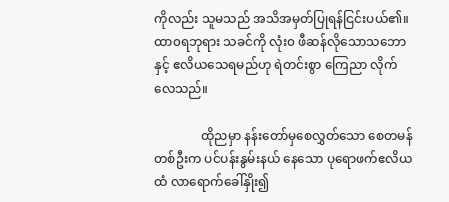ကိုလည်း သူမသည် အသိအမှတ်ပြုရန်ငြင်းပယ်၏။ ထာ၀ရဘုရား သခင်ကို လုံး၀ ဖီဆန်လိုသောသဘောနှင့် ဧလိယသေရမည်ဟု ရဲတင်းစွာ ကြေညာ လိုက်လေသည်။

               ထိုညမှာ နန်းတော်မှစေလွှတ်သော စေတမန်တစ်ဦးက ပင်ပန်းနွမ်းနယ် နေသော ပုရောဖက်ဧလိယထံ လာရောက်ခေါ်နှိုး၍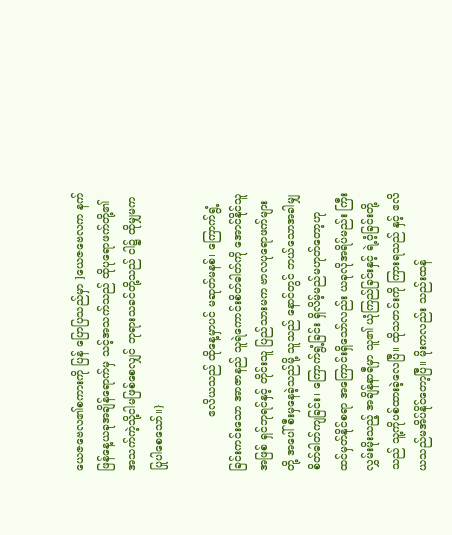ယေဇဗေလ၏စကားကို ပြန် ပြောပြသည်မှာ ]ယေဇဗေလက နက်ဖြန်နေ့ယခုအချိန်ရောက်မှ သင့်အသက်သည် ထိုပုရောဖက်တို့၏ အသက်ကဲ့သို့ငါမဖြစ်စေလျှင် ဘုရားသခင်တို့သည် ငါ၌ ထိုမျှမက ပြုပါစေသော်။}

               ဧလိယသည် ထိုနေ့မှာပင် မဆုတ်မနစ်၊ ကြောက်ရွံ့ခြင်းကင်းသော အာဇာနည် သူရဲကောင်းစိတ်ဓါတ်ကို အောင်နိုင်သူအဖြစ် ရှင်ဘုရင်နှင့် တိုင်းသူ ပြည်သားမက ဗာလပုရောဖက်များတို့ အပေါ်စီးမှနေခဲ့သည်မို့ သူသည် နောင်တွင် ဘယ်သောအခါမျှ စိတ်ဓါတ်ကျခြင်း၊ ကြောက်ရွံ့ခြင်း ရှိလိမ့်မည်မဟုတ်တော့ဟု ထင်မှတ်နိုင်စရာ အကြောင်းရှိသော်လည်း ယခုလိုအရိပ်မည်း ကြီးလွှမ်းမိုးသည့် အချိန်နာရီမှာ သူ၏ ယုံကြည်ခြင်းနှင့် ရဲ့ဝံ့ခြင်းတို့သည် သူ့ကိုပစ်ထားခဲ့လေပြီ။ ထိုသတင်းကို ကြားရသည် နှင့် ဧလိယသည်မအိပ်နိုင်တော့ပြီ။ မိုးကလည်း သည်းထန်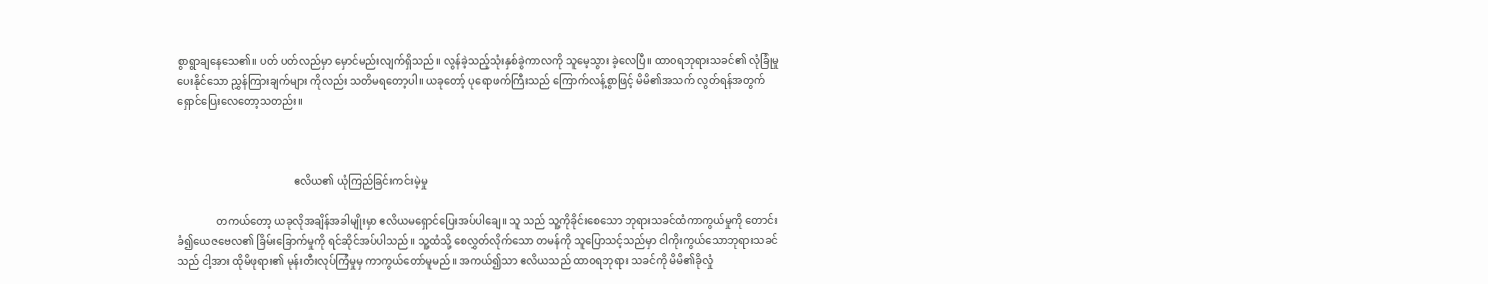စွာရွာချနေသေ၏။ ပတ် ပတ်လည်မှာ မှောင်မည်းလျက်ရှိသည်။ လွန်ခဲ့သည့်သုံးနှစ်ခွဲကာလကို သူမေ့သွား ခဲ့လေပြီ။ ထာ၀ရဘုရားသခင်၏ လုံခြုံမှုပေးနိုင်သော ညွှန်ကြားချက်များ ကိုလည်း သတိမရတော့ပါ။ ယခုတော့် ပုရောဖက်ကြီးသည် ကြောက်လန့်စွာဖြင့် မိမိ၏အသက် လွတ်ရန်အတွက် ရှောင်ပြေးလေတော့သတည်း။



                                             ဧလိယ၏ ယုံကြည်ခြင်းကင်းမဲ့မှု

               တကယ်တော့ ယခုလိုအချိန်အခါမျိုးမှာ ဧလိယမရှောင်ပြေးအပ်ပါချေ။ သူ သည် သူ့ကိုခိုင်းစေသော ဘုရားသခင်ထံကာကွယ်မှုကို တောင်းခံ၍ယေဇဗေလ၏ ခြိမ်းခြောက်မှုကို ရင်ဆိုင်အပ်ပါသည်။ သူ့ထံသို့ စေလွှတ်လိုက်သော တမန်ကို သူပြောသင့်သည်မှာ ငါကိုးကွယ်သောဘုရားသခင်သည် ငါ့အား ထိုမိဖုရား၏ မုန်းတီးလုပ်ကြံမှုမှ ကာကွယ်တော်မူမည်။ အကယ်၍သာ ဧလိယသည် ထာ၀ရဘုရား သခင်ကို မိမိ၏ခိုလှုံ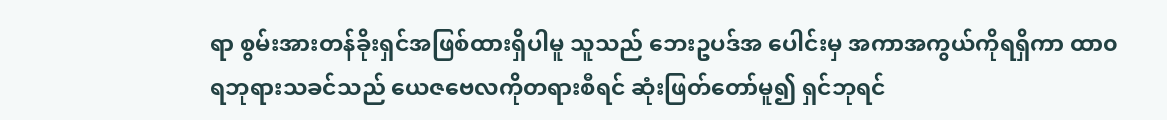ရာ စွမ်းအားတန်ခိုးရှင်အဖြစ်ထားရှိပါမူ သူသည် ဘေးဥပဒ်အ ပေါင်းမှ အကာအကွယ်ကိုရရှိကာ ထာ၀ရဘုရားသခင်သည် ယေဇဗေလကိုတရားစီရင် ဆုံးဖြတ်တော်မူ၍ ရှင်ဘုရင်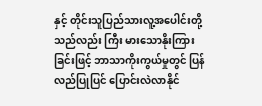နှင့် တိုင်းသူပြည်သားလူ့အပေါင်းတို့သည်လည်း ကြီး မားသောနိုးကြားခြင်းဖြင့် ဘာသာကိုးကွယ်မှုတွင် ပြန်လည်ပြုပြင် ပြောင်းလဲလာနိုင်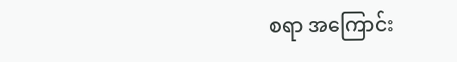စရာ အကြောင်း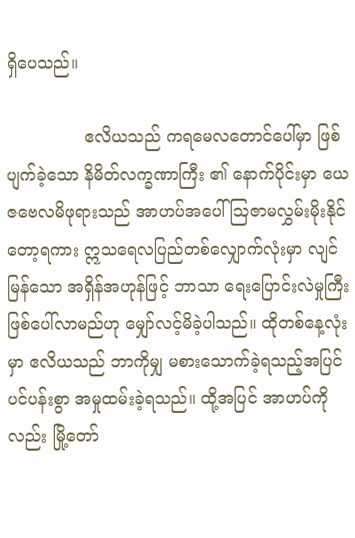ရှိပေသည်။

               ဧလိယသည် ကရမေလတောင်ပေါ်မှာ ဖြစ်ပျက်ခဲ့သော နိမိတ်လက္ခဏာကြီး ၏ နောက်ပိုင်းမှာ ယေဇဗေလမိဖုရားသည် အာဟပ်အပေါ် ဩဇာမလွှမ်းမိုးနိုင်တော့ရကား ဣသရေလပြည်တစ်လျှောက်လုံးမှာ လျင်မြန်သော အရှိန်အဟုန်ဖြင့် ဘာသာ ရေးပြောင်းလဲမှုကြီး ဖြစ်ပေါ်လာမည်ဟု မျှော်လင့်မိခဲ့ပါသည်။ ထိုတစ်နေ့လုံးမှာ ဧလိယသည် ဘာကိုမျှ မစားသောက်ခဲ့ရသည့်အပြင် ပင်ပန်းစွာ အမှုထမ်းခဲ့ရသည်။ ထို့အပြင် အာဟပ်ကိုလည်း မြို့တော်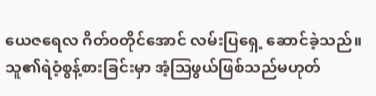ယေဇရေလ ဂိတ်၀တိုင်အောင် လမ်းပြရှေ့ ဆောင်ခဲ့သည်။ သူ၏ရဲဝံ့စွန့်စားခြင်းမှာ အံ့ဩဖွယ်ဖြစ်သည်မဟုတ်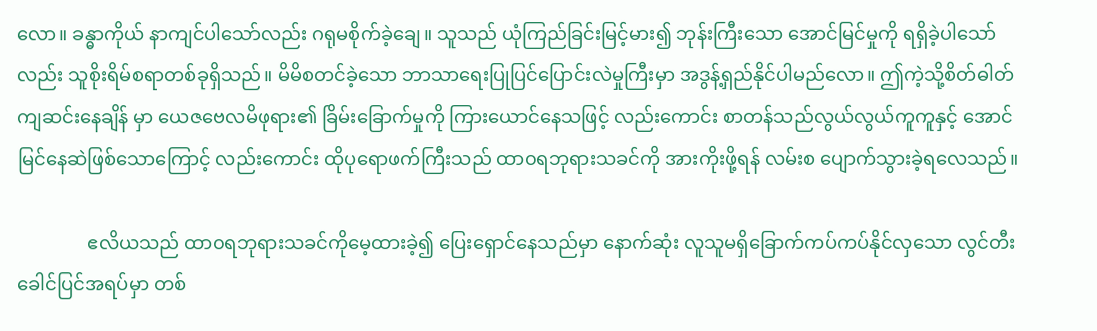လော။ ခန္ဓာကိုယ် နာကျင်ပါသော်လည်း ဂရုမစိုက်ခဲ့ချေ။ သူသည် ယုံကြည်ခြင်းမြင့်မား၍ ဘုန်းကြီးသော အောင်မြင်မှုကို ရရှိခဲ့ပါသော်လည်း သူစိုးရိမ်စရာတစ်ခုရှိသည်။ မိမိစတင်ခဲ့သော ဘာသာရေးပြုပြင်ပြောင်းလဲမှုကြီးမှာ အဒွန့်ရှည်နိုင်ပါမည်လော။ ဤကဲ့သို့စိတ်ဓါတ် ကျဆင်းနေချိန် မှာ ယေဇဗေလမိဖုရား၏ ခြိမ်းခြောက်မှုကို ကြားယောင်နေသဖြင့် လည်းကောင်း စာတန်သည်လွယ်လွယ်ကူကူနှင့် အောင်မြင်နေဆဲဖြစ်သောကြောင့် လည်းကောင်း ထိုပုရောဖက်ကြီးသည် ထာ၀ရဘုရားသခင်ကို အားကိုးဖို့ရန် လမ်းစ ပျောက်သွားခဲ့ရလေသည်။

               ဧလိယသည် ထာ၀ရဘုရားသခင်ကိုမေ့ထားခဲ့၍ ပြေးရှောင်နေသည်မှာ နောက်ဆုံး လူသူမရှိခြောက်ကပ်ကပ်နိုင်လှသော လွင်တီးခေါင်ပြင်အရပ်မှာ တစ်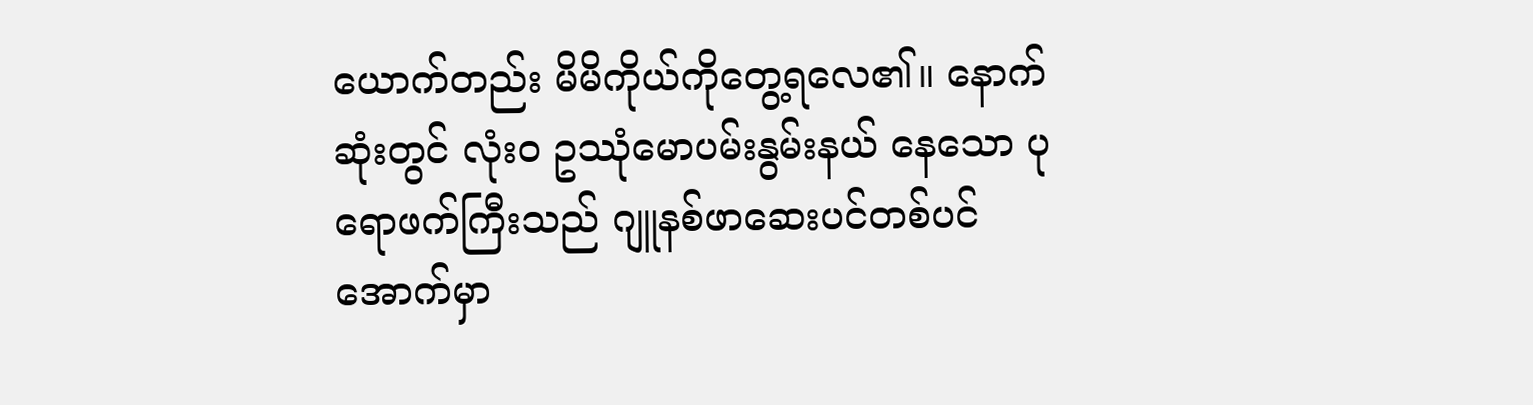ယောက်တည်း မိမိကိုယ်ကိုတွေ့ရလေ၏။ နောက်ဆုံးတွင် လုံး၀ ဥဿုံမောပမ်းနွမ်းနယ် နေသော ပုရောဖက်ကြီးသည် ဂျူနစ်ဖာဆေးပင်တစ်ပင်အောက်မှာ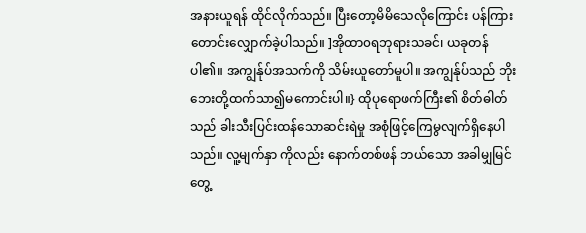အနားယူရန် ထိုင်လိုက်သည်။ ပြီးတော့မိမိသေလိုကြောင်း ပန်ကြား တောင်းလျှောက်ခဲ့ပါသည်။ ]အိုထာ၀ရဘုရားသခင်၊ ယခုတန်ပါ၏။ အကျွန်ုပ်အသက်ကို သိမ်းယူတော်မူပါ။ အကျွန်ုပ်သည် ဘိုးဘေးတို့ထက်သာ၍မကောင်းပါ။} ထိုပုရောဖက်ကြီး၏ စိတ်ဓါတ် သည် ခါးသီးပြင်းထန်သောဆင်းရဲမှု အစုံဖြင့်ကြေမွလျက်ရှိနေပါသည်။ လူ့မျက်နှာ ကိုလည်း နောက်တစ်ဖန် ဘယ်သော အခါမျှမြင်တွေ့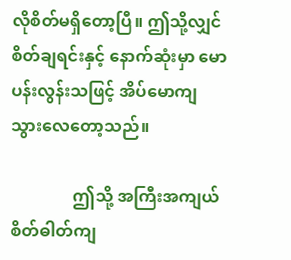လိုစိတ်မရှိတော့ပြီ။ ဤသို့လျှင် စိတ်ချရင်းနှင့် နောက်ဆုံးမှာ မောပန်းလွန်းသဖြင့် အိပ်မောကျ သွားလေတော့သည်။

               ဤသို့ အကြီးအကျယ်စိတ်ဓါတ်ကျ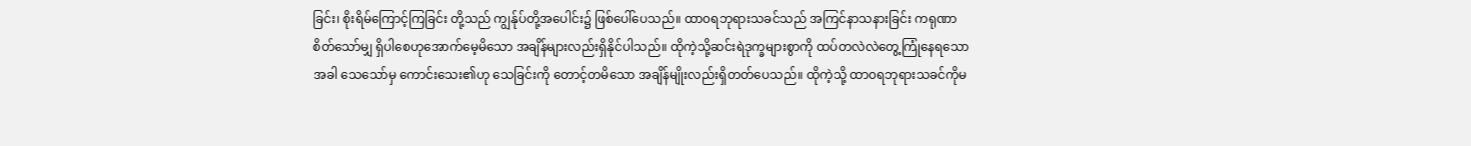ခြင်း၊ စိုးရိမ်ကြောင့်ကြခြင်း တို့သည် ကျွန်ုပ်တို့အပေါင်း၌ ဖြစ်ပေါ်ပေသည်။ ထာ၀ရဘုရားသခင်သည် အကြင်နာသနားခြင်း ကရုဏာစိတ်သော်မျှ ရှိပါစေဟုအောက်မေ့မိသော အချိန်များလည်းရှိနိုင်ပါသည်။ ထိုကဲ့သို့ဆင်းရဲဒုက္ခများစွာကို ထပ်တလဲလဲတွေ့ကြုံနေရသောအခါ သေသော်မှ ကောင်းသေး၏ဟု သေခြင်းကို တောင့်တမိသော အချိန်မျိုးလည်းရှိတတ်ပေသည်။ ထိုကဲ့သို့ ထာ၀ရဘုရားသခင်ကိုမ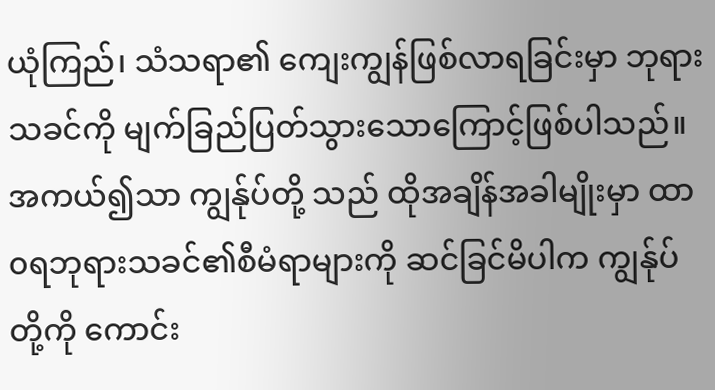ယုံကြည်၊ သံသရာ၏ ကျေးကျွန်ဖြစ်လာရခြင်းမှာ ဘုရားသခင်ကို မျက်ခြည်ပြတ်သွားသောကြောင့်ဖြစ်ပါသည်။ အကယ်၍သာ ကျွန်ုပ်တို့ သည် ထိုအချိန်အခါမျိုးမှာ ထာ၀ရဘုရားသခင်၏စီမံရာများကို ဆင်ခြင်မိပါက ကျွန်ုပ်တို့ကို ကောင်း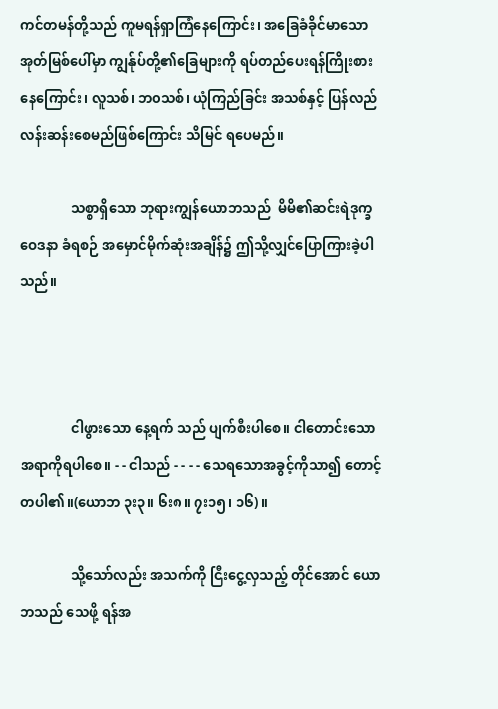ကင်တမန်တို့သည် ကူမရန်ရှာကြံနေကြောင်း၊ အခြေခံခိုင်မာသော အုတ်မြစ်ပေါ်မှာ ကျွန်ုပ်တို့၏ခြေများကို ရပ်တည်ပေးရန်ကြိုးစားနေကြောင်း၊ လူသစ်၊ ဘ၀သစ်၊ ယုံကြည်ခြင်း အသစ်နှင့် ပြန်လည် လန်းဆန်းစေမည်ဖြစ်ကြောင်း သိမြင် ရပေမည်။

               သစ္စာရှိသော ဘုရားကျွန်ယောဘသည်  မိမိ၏ဆင်းရဲဒုက္ခဝေဒနာ ခံရစဉ် အမှောင်မိုက်ဆုံးအချိန်၌ ဤသို့လျှင်ပြောကြားခဲ့ပါသည်။



               ငါဖွားသော နေ့ရက် သည် ပျက်စီးပါစေ။ ငါတောင်းသော အရာကိုရပါစေ။ - - ငါသည် - - - - သေရသောအခွင့်ကိုသာ၍ တောင့်တပါ၏။(ယောဘ ၃း၃။ ၆း၈။ ၇း၁၅၊ ၁၆)။

               သို့သော်လည်း အသက်ကို ငြီးငွေ့လှသည့် တိုင်အောင် ယောဘသည် သေဖို့ ရန်အ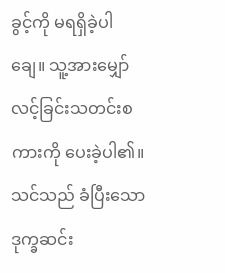ခွင့်ကို မရရှိခဲ့ပါချေ။ သူ့အားမျှော်လင့်ခြင်းသတင်းစကားကို ပေးခဲ့ပါ၏။သင်သည် ခံပြီးသော ဒုက္ခဆင်း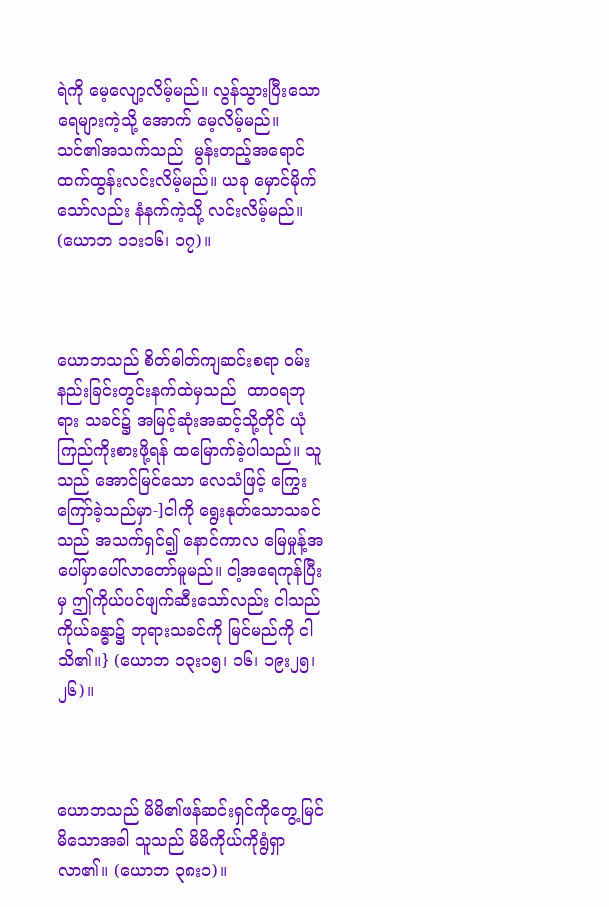ရဲကို မေ့လျော့လိမ့်မည်။ လွန်သွားပြီးသော ရေများကဲ့သို့ အောက် မေ့လိမ့်မည်။ သင်၏အသက်သည်  မွန်းတည့်အရောင်ထက်ထွန်းလင်းလိမ့်မည်။ ယခု မှောင်မိုက်သော်လည်း နံနက်ကဲ့သို့ လင်းလိမ့်မည်။ (ယောဘ ၁၁း၁၆၊ ၁၇)။



ယောဘသည် စိတ်ဓါတ်ကျဆင်းစရာ ဝမ်းနည်းခြင်းတွင်းနက်ထဲမှသည်  ထာ၀ရဘုရား သခင်၌ အမြင့်ဆုံးအဆင့်သို့တိုင် ယုံကြည်ကိုးစားဖို့ရန် ထမြောက်ခဲ့ပါသည်။ သူသည် အောင်မြင်သော လေသံဖြင့် ကြွေးကြော်ခဲ့သည်မှာ-]ငါကို ရွေးနုတ်သောသခင်သည် အသက်ရှင်၍ နောင်ကာလ မြေမှုန့်အပေါ်မှာပေါ်လာတော်မူမည်။ ငါ့အရေကုန်ပြီးမှ ဤကိုယ်ပင်ဖျက်ဆီးသော်လည်း ငါသည်ကိုယ်ခန္ဓာ၌ ဘုရားသခင်ကို မြင်မည်ကို ငါသိ၏။} (ယောဘ ၁၃း၁၅၊ ၁၆၊ ၁၉း၂၅၊ ၂၆)။



ယောဘသည် မိမိ၏ဖန်ဆင်းရှင်ကိုတွေ့မြင်မိသောအခါ သူသည် မိမိကိုယ်ကိုရွံရှာ လာ၏။ (ယောဘ ၃၈း၁)။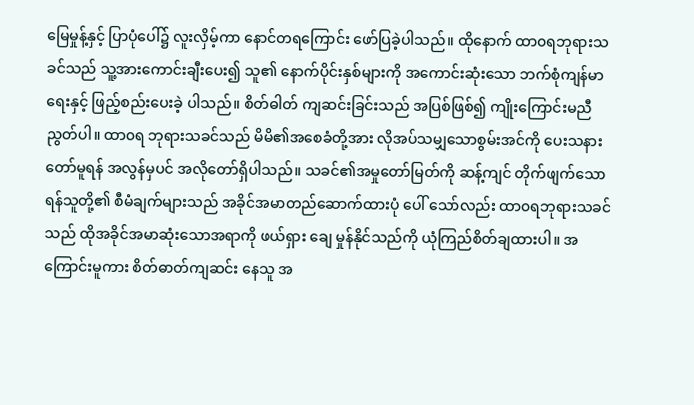မြေမှုန့်နှင့် ပြာပုံပေါ်၌ လူးလှိမ့်ကာ နောင်တရကြောင်း ဖော်ပြခဲ့ပါသည်။ ထိုနောက် ထာ၀ရဘုရားသခင်သည် သူ့အားကောင်းချီးပေး၍ သူ၏ နောက်ပိုင်းနှစ်များကို အကောင်းဆုံးသော ဘက်စုံကျန်မာရေးနှင့် ဖြည့်စည်းပေးခဲ့ ပါသည်။ စိတ်ဓါတ် ကျဆင်းခြင်းသည် အပြစ်ဖြစ်၍ ကျိုးကြောင်းမညီညွတ်ပါ။ ထာ၀ရ ဘုရားသခင်သည် မိမိ၏အစေခံတို့အား လိုအပ်သမျှသောစွမ်းအင်ကို ပေးသနား တော်မူရန် အလွန်မှပင် အလိုတော်ရှိပါသည်။ သခင်၏အမှုတော်မြတ်ကို ဆန့်ကျင် တိုက်ဖျက်သော ရန်သူတို့၏ စီမံချက်များသည် အခိုင်အမာတည်ဆောက်ထားပုံ ပေါ် သော်လည်း ထာ၀ရဘုရားသခင်သည် ထိုအခိုင်အမာဆုံးသောအရာကို ဖယ်ရှား ချေ မှုန်နိုင်သည်ကို ယုံကြည်စိတ်ချထားပါ။ အကြောင်းမူကား စိတ်ဓာတ်ကျဆင်း နေသူ အ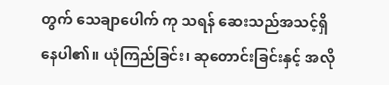တွက် သေချာပေါက် ကု သရန် ဆေးသည်အသင့်ရှိနေပါ၏။ ယုံကြည်ခြင်း၊ ဆုတောင်းခြင်းနှင့် အလို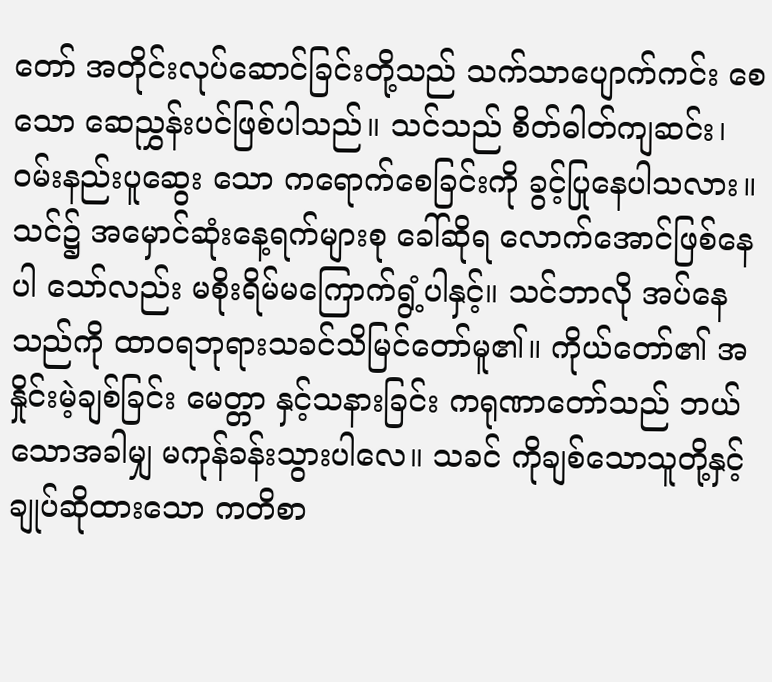တော် အတိုင်းလုပ်ဆောင်ခြင်းတို့သည် သက်သာပျောက်ကင်း စေသော ဆေညွှန်းပင်ဖြစ်ပါသည်။ သင်သည် စိတ်ဓါတ်ကျဆင်း၊ ဝမ်းနည်းပူဆွေး သော ကရောက်စေခြင်းကို ခွင့်ပြုနေပါသလား။ သင်၌ အမှောင်ဆုံးနေ့ရက်များစု ခေါ်ဆိုရ လောက်အောင်ဖြစ်နေပါ သော်လည်း မစိုးရိမ်မကြောက်ရွံ့ပါနှင့်။ သင်ဘာလို အပ်နေ သည်ကို ထာ၀ရဘုရားသခင်သိမြင်တော်မူ၏။ ကိုယ်တော်၏ အနှိုင်းမဲ့ချစ်ခြင်း မေတ္တာ နှင့်သနားခြင်း ကရုဏာတော်သည် ဘယ်သောအခါမျှ မကုန်ခန်းသွားပါလေ။ သခင် ကိုချစ်သောသူတို့နှင့် ချုပ်ဆိုထားသော ကတိစာ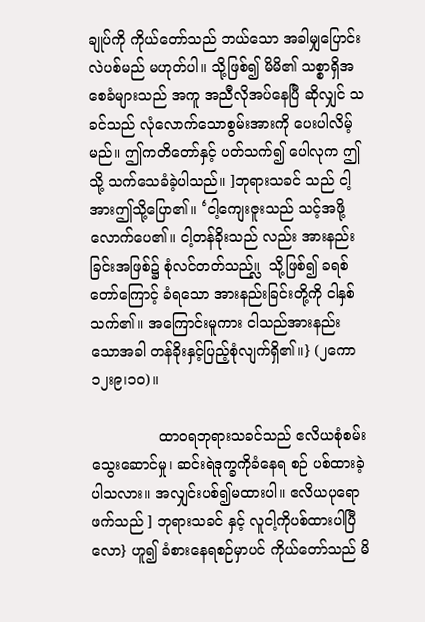ချုပ်ကို ကိုယ်တော်သည် ဘယ်သော အခါမျှပြောင်းလဲပစ်မည် မဟုတ်ပါ။ သို့ဖြစ်၍ မိမိ၏ သစ္စာရှိအစေခံများသည် အကူ အညီလိုအပ်နေပြီ ဆိုလျှင် သခင်သည် လုံလောက်သောစွမ်းအားကို ပေးပါလိမ့်မည်။ ဤကတိတော်နှင့် ပတ်သက်၍ ပေါလုက ဤသို့ သက်သေခံခဲ့ပါသည်။ ]ဘုရားသခင် သည် ငါ့အားဤသို့ပြော၏။ ‘ငါ့ကျေးဇူးသည် သင့်အဖို့လောက်ပေ၏။ ငါ့တန်ခိုးသည် လည်း အားနည်းခြင်းအဖြစ်၌ စုံလင်တတ်သည်။္လ  သို့ဖြစ်၍ ခရစ်တော်ကြောင့် ခံရသော အားနည်းခြင်းတို့ကို ငါနှစ် သက်၏။ အကြောင်းမူကား ငါသည်အားနည်းသောအခါ တန်ခိုးနှင့်ပြည့်စုံလျက်ရှိ၏။} (၂ကော ၁၂း၉၊၁၀)။

               ထာ၀ရဘုရားသခင်သည် ဧလိယစုံစမ်းသွေးဆောင်မှု၊ ဆင်းရဲဒုက္ခကိုခံနေရ စဉ် ပစ်ထားခဲ့ပါသလား။ အလျှင်းပစ်၍မထားပါ။ ဧလိယပုရောဖက်သည် ] ဘုရားသခင် နှင့် လူငါ့ကိုပစ်ထားပါပြီလော} ဟူ၍ ခံစားနေရစဉ်မှာပင် ကိုယ်တော်သည် မိ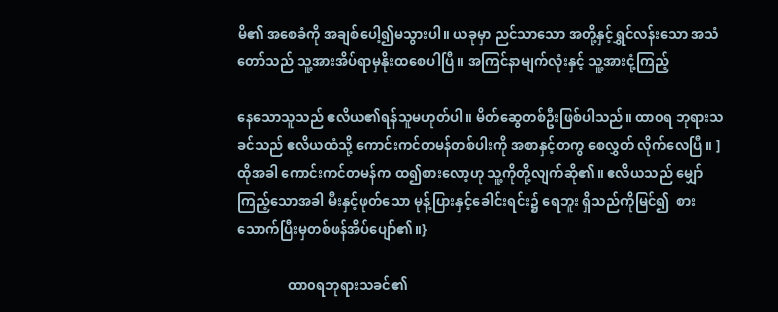မိ၏ အစေခံကို အချစ်ပေါ့၍မသွားပါ။ ယခုမှာ ညင်သာသော အတို့နှင့်ရွှင်လန်းသော အသံတော်သည် သူ့အားအိပ်ရာမှနိုးထစေပါပြီ။ အကြင်နာမျက်လုံးနှင့် သူ့အားငုံ့ကြည့်

နေသောသူသည် ဧလိယ၏ရန်သူမဟုတ်ပါ။ မိတ်ဆွေတစ်ဦးဖြစ်ပါသည်။ ထာ၀ရ ဘုရားသခင်သည် ဧလိယထံသို့ ကောင်းကင်တမန်တစ်ပါးကို အစာနှင့်တကွ စေလွှတ် လိုက်လေပြီ။ ]ထိုအခါ ကောင်းကင်တမန်က ထ၍စားလော့ဟု သူ့ကိုတို့လျက်ဆို၏။ ဧလိယသည် မျှော်ကြည့်သောအခါ မီးနှင့်ဖုတ်သော မုန့်ပြားနှင့်ခေါင်းရင်း၌ ရေဘူး ရှိသည်ကိုမြင်၍  စားသောက်ပြီးမှတစ်ဖန်အိပ်ပျော်၏။}

               ထာ၀ရဘုရားသခင်၏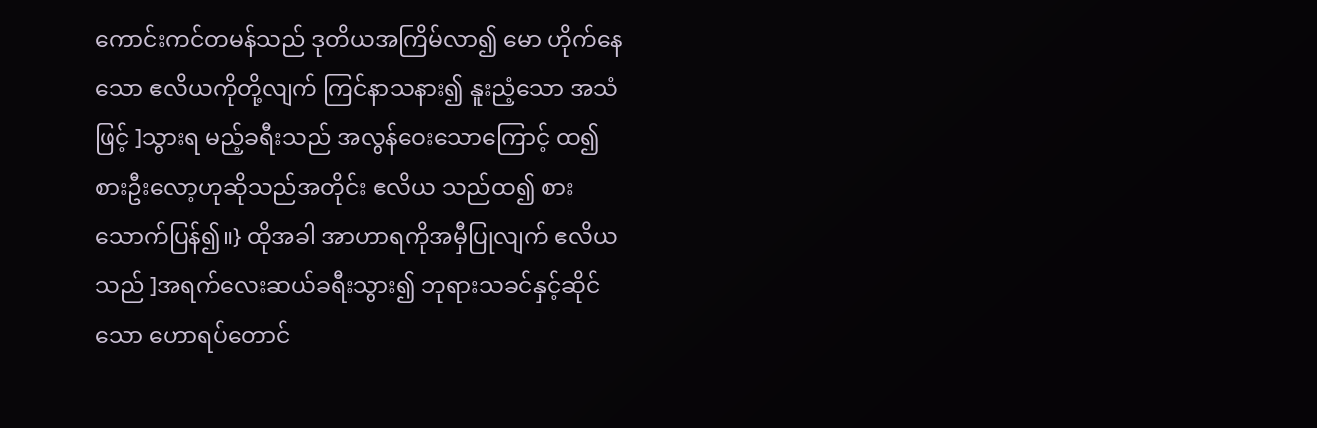ကောင်းကင်တမန်သည် ဒုတိယအကြိမ်လာ၍ မော ဟိုက်နေသော ဧလိယကိုတို့လျက် ကြင်နာသနား၍ နူးညံ့သော အသံဖြင့် ]သွားရ မည့်ခရီးသည် အလွန်ဝေးသောကြောင့် ထ၍ စားဦးလော့ဟုဆိုသည်အတိုင်း ဧလိယ သည်ထ၍ စားသောက်ပြန်၍။} ထိုအခါ အာဟာရကိုအမှီပြုလျက် ဧလိယသည် ]အရက်လေးဆယ်ခရီးသွား၍ ဘုရားသခင်နှင့်ဆိုင်သော ဟောရပ်တောင်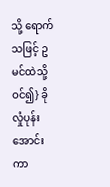သို့ ရောက် သဖြင့် ဥမင်ထဲသို့ဝင်၍} ခိုလှုံပုန်းအောင်းကာ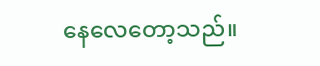နေလေတော့သည်။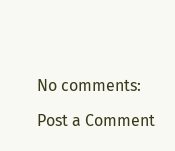No comments:

Post a Comment